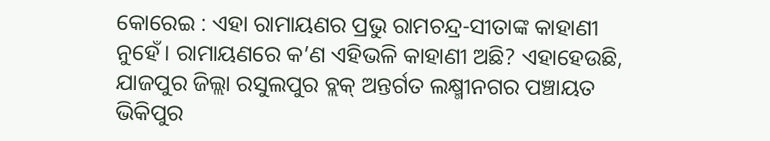କୋରେଇ : ଏହା ରାମାୟଣର ପ୍ରଭୁ ରାମଚନ୍ଦ୍ର-ସୀତାଙ୍କ କାହାଣୀ ନୁହେଁ। ରାମାୟଣରେ କ’ଣ ଏହିଭଳି କାହାଣୀ ଅଛି? ଏହାହେଉଛି, ଯାଜପୁର ଜିଲ୍ଲା ରସୁଲପୁର ବ୍ଲକ୍ ଅନ୍ତର୍ଗତ ଲକ୍ଷ୍ମୀନଗର ପଞ୍ଚାୟତ ଭିକିପୁର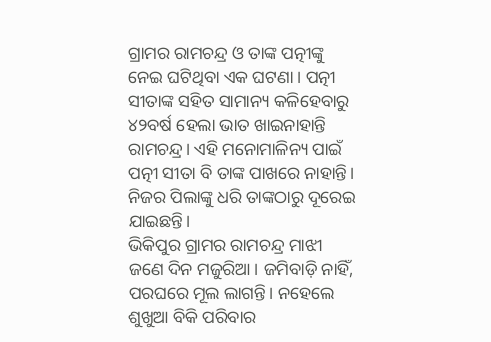ଗ୍ରାମର ରାମଚନ୍ଦ୍ର ଓ ତାଙ୍କ ପତ୍ନୀଙ୍କୁ ନେଇ ଘଟିଥିବା ଏକ ଘଟଣା। ପତ୍ନୀ ସୀତାଙ୍କ ସହିତ ସାମାନ୍ୟ କଳିହେବାରୁ ୪୨ବର୍ଷ ହେଲା ଭାତ ଖାଇନାହାନ୍ତି ରାମଚନ୍ଦ୍ର। ଏହି ମନୋମାଳିନ୍ୟ ପାଇଁ ପତ୍ନୀ ସୀତା ବି ତାଙ୍କ ପାଖରେ ନାହାନ୍ତି। ନିଜର ପିଲାଙ୍କୁ ଧରି ତାଙ୍କଠାରୁ ଦୂରେଇ ଯାଇଛନ୍ତି।
ଭିକିପୁର ଗ୍ରାମର ରାମଚନ୍ଦ୍ର ମାଝୀ ଜଣେ ଦିନ ମଜୁରିଆ। ଜମିବାଡ଼ି ନାହିଁ, ପରଘରେ ମୂଲ ଲାଗନ୍ତି। ନହେଲେ ଶୁଖୁଆ ବିକି ପରିବାର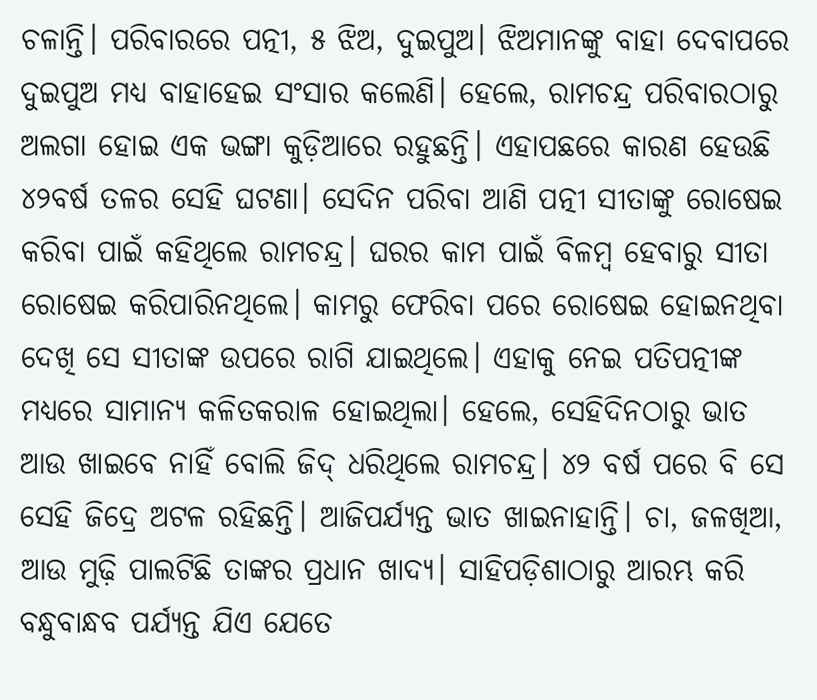ଚଳାନ୍ତି। ପରିବାରରେ ପତ୍ନୀ, ୫ ଝିଅ, ଦୁଇପୁଅ। ଝିଅମାନଙ୍କୁ ବାହା ଦେବାପରେ ଦୁଇପୁଅ ମଧ୍ୟ ବାହାହେଇ ସଂସାର କଲେଣି। ହେଲେ, ରାମଚନ୍ଦ୍ର ପରିବାରଠାରୁ ଅଲଗା ହୋଇ ଏକ ଭଙ୍ଗା କୁଡ଼ିଆରେ ରହୁଛନ୍ତି। ଏହାପଛରେ କାରଣ ହେଉଛି ୪୨ବର୍ଷ ତଳର ସେହି ଘଟଣା। ସେଦିନ ପରିବା ଆଣି ପତ୍ନୀ ସୀତାଙ୍କୁ ରୋଷେଇ କରିବା ପାଇଁ କହିଥିଲେ ରାମଚନ୍ଦ୍ର। ଘରର କାମ ପାଇଁ ବିଳମ୍ବ ହେବାରୁ ସୀତା ରୋଷେଇ କରିପାରିନଥିଲେ। କାମରୁ ଫେରିବା ପରେ ରୋଷେଇ ହୋଇନଥିବା ଦେଖି ସେ ସୀତାଙ୍କ ଉପରେ ରାଗି ଯାଇଥିଲେ। ଏହାକୁ ନେଇ ପତିପତ୍ନୀଙ୍କ ମଧ୍ୟରେ ସାମାନ୍ୟ କଳିତକରାଳ ହୋଇଥିଲା। ହେଲେ, ସେହିଦିନଠାରୁ ଭାତ ଆଉ ଖାଇବେ ନାହିଁ ବୋଲି ଜିଦ୍ ଧରିଥିଲେ ରାମଚନ୍ଦ୍ର। ୪୨ ବର୍ଷ ପରେ ବି ସେ ସେହି ଜିଦ୍ରେ ଅଟଳ ରହିଛନ୍ତି। ଆଜିପର୍ଯ୍ୟନ୍ତ ଭାତ ଖାଇନାହାନ୍ତି। ଚା, ଜଳଖିଆ, ଆଉ ମୁଢ଼ି ପାଲଟିଛି ତାଙ୍କର ପ୍ରଧାନ ଖାଦ୍ୟ। ସାହିପଡ଼ିଶାଠାରୁ ଆରମ୍ଭ କରି ବନ୍ଧୁବାନ୍ଧବ ପର୍ଯ୍ୟନ୍ତ ଯିଏ ଯେତେ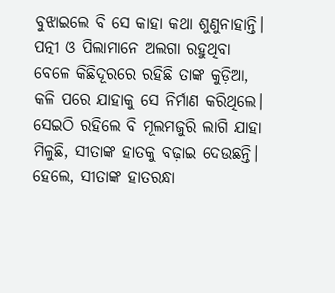ବୁଝାଇଲେ ବି ସେ କାହା କଥା ଶୁଣୁନାହାନ୍ତି।
ପତ୍ନୀ ଓ ପିଲାମାନେ ଅଲଗା ରହୁଥିବା ବେଳେ କିଛିଦୂରରେ ରହିଛି ତାଙ୍କ କୁଡ଼ିଆ, କଳି ପରେ ଯାହାକୁ ସେ ନିର୍ମାଣ କରିଥିଲେ। ସେଇଠି ରହିଲେ ବି ମୂଲମଜୁରି ଲାଗି ଯାହା ମିଳୁଛି, ସୀତାଙ୍କ ହାତକୁ ବଢ଼ାଇ ଦେଉଛନ୍ତି। ହେଲେ, ସୀତାଙ୍କ ହାତରନ୍ଧା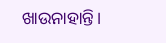ଖାଉନାହାନ୍ତି।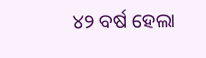୪୨ ବର୍ଷ ହେଲା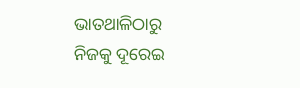ଭାତଥାଳିଠାରୁ ନିଜକୁ ଦୂରେଇ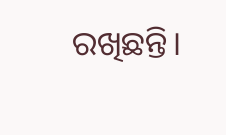ରଖିଛନ୍ତି।